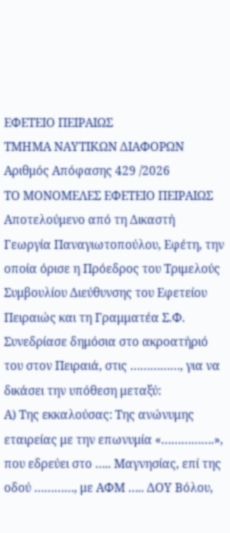ΕΦΕΤΕΙΟ ΠΕΙΡΑΙΩΣ
ΤΜΗΜΑ ΝΑΥΤΙΚΩΝ ΔΙΑΦΟΡΩΝ
Αριθμός Απόφασης 429 /2026
ΤΟ ΜΟΝΟΜΕΛΕΣ ΕΦΕΤΕΙΟ ΠΕΙΡΑΙΩΣ
Αποτελούμενο από τη Δικαστή Γεωργία Παναγιωτοπούλου, Εφέτη, την οποία όρισε η Πρόεδρος του Τριμελούς Συμβουλίου Διεύθυνσης του Εφετείου Πειραιώς και τη Γραμματέα Σ.Φ.
Συνεδρίασε δημόσια στο ακροατήριό του στον Πειραιά, στις ……………, για να δικάσει την υπόθεση μεταξύ:
Α) Της εκκαλούσας: Της ανώνυμης εταιρείας με την επωνυμία «…………….», που εδρεύει στο ….. Μαγνησίας, επί της οδού …………, με ΑΦΜ ….. ΔΟΥ Βόλου,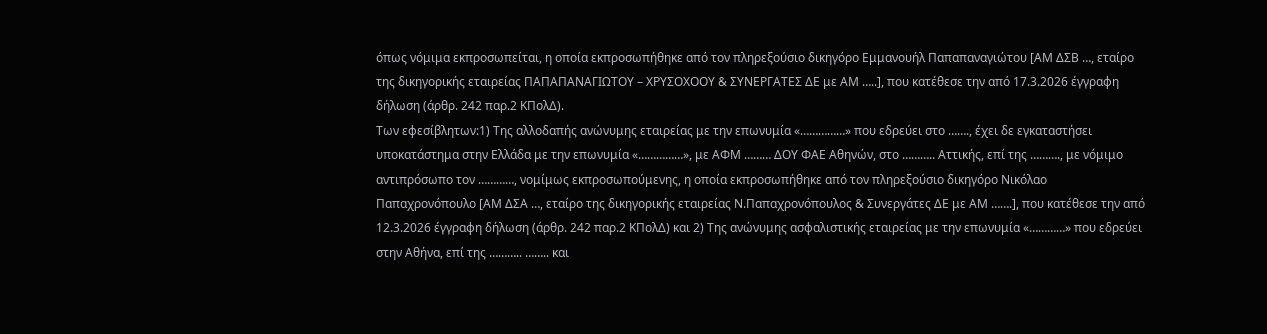όπως νόμιμα εκπροσωπείται, η οποία εκπροσωπήθηκε από τον πληρεξούσιο δικηγόρο Εμμανουήλ Παπαπαναγιώτου [ΑΜ ΔΣΒ …, εταίρο της δικηγορικής εταιρείας ΠΑΠΑΠΑΝΑΓΙΩΤΟΥ – ΧΡΥΣΟΧΟΟΥ & ΣΥΝΕΡΓΑΤΕΣ ΔΕ με ΑΜ …..], που κατέθεσε την από 17.3.2026 έγγραφη δήλωση (άρθρ. 242 παρ.2 ΚΠολΔ).
Των εφεσίβλητων:1) Της αλλοδαπής ανώνυμης εταιρείας με την επωνυμία «……………» που εδρεύει στο ……., έχει δε εγκαταστήσει υποκατάστημα στην Ελλάδα με την επωνυμία «……………», με ΑΦΜ ……… ΔΟΥ ΦΑΕ Αθηνών, στο ……….. Αττικής, επί της ………., με νόμιμο αντιπρόσωπο τον …………, νομίμως εκπροσωπούμενης, η οποία εκπροσωπήθηκε από τον πληρεξούσιο δικηγόρο Νικόλαο Παπαχρονόπουλο [ΑΜ ΔΣΑ …, εταίρο της δικηγορικής εταιρείας Ν.Παπαχρονόπουλος & Συνεργάτες ΔΕ με ΑΜ …….], που κατέθεσε την από 12.3.2026 έγγραφη δήλωση (άρθρ. 242 παρ.2 ΚΠολΔ) και 2) Της ανώνυμης ασφαλιστικής εταιρείας με την επωνυμία «…………» που εδρεύει στην Αθήνα, επί της ……….. …….. και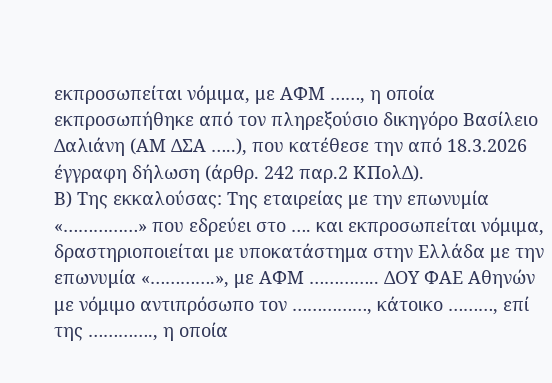εκπροσωπείται νόμιμα, με ΑΦΜ ……, η οποία εκπροσωπήθηκε από τον πληρεξούσιο δικηγόρο Βασίλειο Δαλιάνη (ΑΜ ΔΣΑ …..), που κατέθεσε την από 18.3.2026 έγγραφη δήλωση (άρθρ. 242 παρ.2 ΚΠολΔ).
Β) Της εκκαλούσας: Της εταιρείας με την επωνυμία «……………» που εδρεύει στο …. και εκπροσωπείται νόμιμα, δραστηριοποιείται με υποκατάστημα στην Ελλάδα με την επωνυμία «………….», με ΑΦΜ ………….. ΔΟΥ ΦΑΕ Αθηνών με νόμιμο αντιπρόσωπο τον ……………, κάτοικο ………, επί της …………., η οποία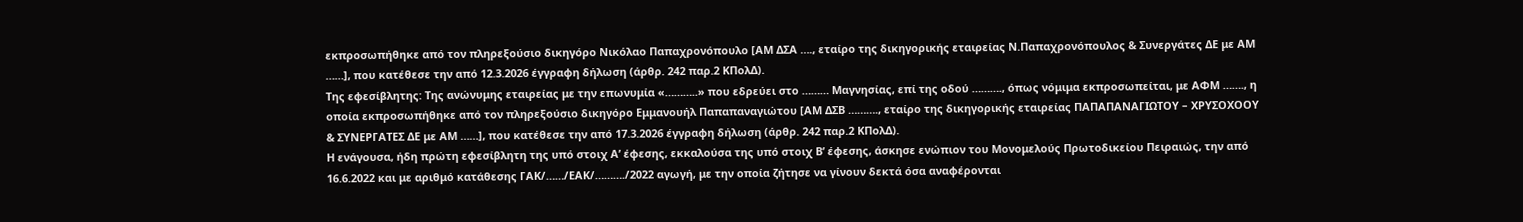εκπροσωπήθηκε από τον πληρεξούσιο δικηγόρο Νικόλαο Παπαχρονόπουλο [ΑΜ ΔΣΑ …., εταίρο της δικηγορικής εταιρείας Ν.Παπαχρονόπουλος & Συνεργάτες ΔΕ με ΑΜ ……], που κατέθεσε την από 12.3.2026 έγγραφη δήλωση (άρθρ. 242 παρ.2 ΚΠολΔ).
Της εφεσίβλητης: Της ανώνυμης εταιρείας με την επωνυμία «………..» που εδρεύει στο ……… Μαγνησίας, επί της οδού ………., όπως νόμιμα εκπροσωπείται, με ΑΦΜ ……., η οποία εκπροσωπήθηκε από τον πληρεξούσιο δικηγόρο Εμμανουήλ Παπαπαναγιώτου [ΑΜ ΔΣΒ ………., εταίρο της δικηγορικής εταιρείας ΠΑΠΑΠΑΝΑΓΙΩΤΟΥ – ΧΡΥΣΟΧΟΟΥ & ΣΥΝΕΡΓΑΤΕΣ ΔΕ με ΑΜ ……], που κατέθεσε την από 17.3.2026 έγγραφη δήλωση (άρθρ. 242 παρ.2 ΚΠολΔ).
Η ενάγουσα, ήδη πρώτη εφεσίβλητη της υπό στοιχ Α’ έφεσης, εκκαλούσα της υπό στοιχ Β’ έφεσης, άσκησε ενώπιον του Μονομελούς Πρωτοδικείου Πειραιώς, την από 16.6.2022 και με αριθμό κατάθεσης ΓΑΚ/……/ΕΑΚ/………./2022 αγωγή, με την οποία ζήτησε να γίνουν δεκτά όσα αναφέρονται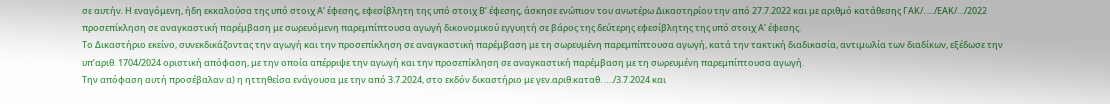σε αυτήν. Η εναγόμενη, ήδη εκκαλούσα της υπό στοιχ Α’ έφεσης, εφεσίβλητη της υπό στοιχ Β’ έφεσης, άσκησε ενώπιον του ανωτέρω Δικαστηρίου την από 27.7.2022 και με αριθμό κατάθεσης ΓΑΚ/…../ΕΑΚ/…/2022 προσεπίκληση σε αναγκαστική παρέμβαση με σωρευόμενη παρεμπίπτουσα αγωγή δικονομικού εγγυητή σε βάρος της δεύτερης εφεσίβλητης της υπό στοιχ Α’ έφεσης.
Το Δικαστήριο εκείνο, συνεκδικάζοντας την αγωγή και την προσεπίκληση σε αναγκαστική παρέμβαση με τη σωρευμένη παρεμπίπτουσα αγωγή, κατά την τακτική διαδικασία, αντιμωλία των διαδίκων, εξέδωσε την υπ’αριθ. 1704/2024 οριστική απόφαση, με την οποία απέρριψε την αγωγή και την προσεπίκληση σε αναγκαστική παρέμβαση με τη σωρευμένη παρεμπίπτουσα αγωγή.
Την απόφαση αυτή προσέβαλαν α) η ηττηθείσα ενάγουσα με την από 3.7.2024, στο εκδόν δικαστήριο με γεν.αριθ.καταθ. …./3.7.2024 και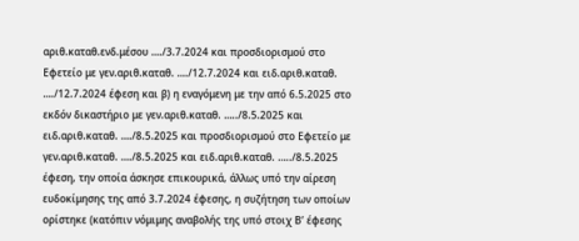αριθ.καταθ.ενδ.μέσου …./3.7.2024 και προσδιορισμού στο Εφετείο με γεν.αριθ.καταθ. …./12.7.2024 και ειδ.αριθ.καταθ. …./12.7.2024 έφεση και β) η εναγόμενη με την από 6.5.2025 στο εκδόν δικαστήριο με γεν.αριθ.καταθ. …../8.5.2025 και ειδ.αριθ.καταθ. …./8.5.2025 και προσδιορισμού στο Εφετείο με γεν.αριθ.καταθ. …./8.5.2025 και ειδ.αριθ.καταθ. …../8.5.2025 έφεση, την οποία άσκησε επικουρικά, άλλως υπό την αίρεση ευδοκίμησης της από 3.7.2024 έφεσης, η συζήτηση των οποίων ορίστηκε (κατόπιν νόμιμης αναβολής της υπό στοιχ Β’ έφεσης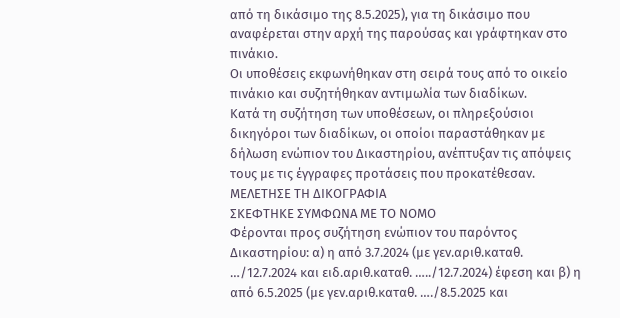από τη δικάσιμο της 8.5.2025), για τη δικάσιμο που αναφέρεται στην αρχή της παρούσας και γράφτηκαν στο πινάκιο.
Οι υποθέσεις εκφωνήθηκαν στη σειρά τους από το οικείο πινάκιο και συζητήθηκαν αντιμωλία των διαδίκων.
Κατά τη συζήτηση των υποθέσεων, οι πληρεξούσιοι δικηγόροι των διαδίκων, οι οποίοι παραστάθηκαν με δήλωση ενώπιον του Δικαστηρίου, ανέπτυξαν τις απόψεις τους με τις έγγραφες προτάσεις που προκατέθεσαν.
ΜΕΛΕΤΗΣΕ ΤΗ ΔΙΚΟΓΡΑΦΙΑ
ΣΚΕΦΤΗΚΕ ΣΥΜΦΩΝΑ ΜΕ ΤΟ ΝΟΜΟ
Φέρονται προς συζήτηση ενώπιον του παρόντος Δικαστηρίου: α) η από 3.7.2024 (με γεν.αριθ.καταθ. …/12.7.2024 και ειδ.αριθ.καταθ. …../12.7.2024) έφεση και β) η από 6.5.2025 (με γεν.αριθ.καταθ. …./8.5.2025 και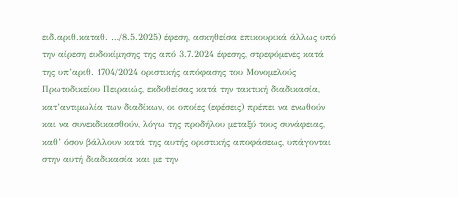ειδ.αριθ.καταθ. …/8.5.2025) έφεση, ασκηθείσα επικουρικά άλλως υπό την αίρεση ευδοκίμησης της από 3.7.2024 έφεσης, στρεφόμενες κατά της υπ’αριθ. 1704/2024 οριστικής απόφασης του Μονομελούς Πρωτοδικείου Πειραιώς, εκδοθείσας κατά την τακτική διαδικασία, κατ’αντιμωλία των διαδίκων, οι οποίες (εφέσεις) πρέπει να ενωθούν και να συνεκδικασθούν, λόγω της προδήλου μεταξύ τους συνάφειας, καθ’ όσον βάλλουν κατά της αυτής οριστικής αποφάσεως, υπάγονται στην αυτή διαδικασία και με την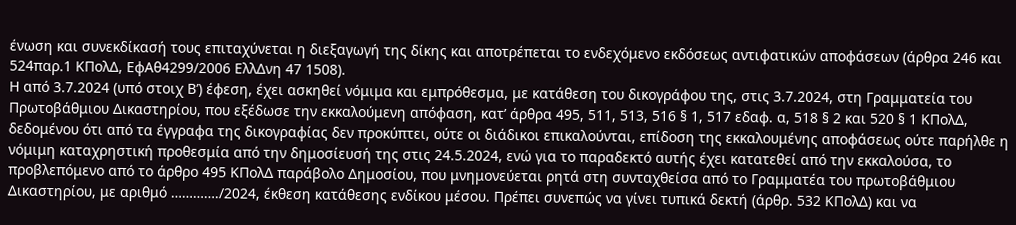ένωση και συνεκδίκασή τους επιταχύνεται η διεξαγωγή της δίκης και αποτρέπεται το ενδεχόμενο εκδόσεως αντιφατικών αποφάσεων (άρθρα 246 και 524παρ.1 ΚΠολΔ, ΕφΑθ4299/2006 ΕλλΔνη 47 1508).
Η από 3.7.2024 (υπό στοιχ Β’) έφεση, έχει ασκηθεί νόμιμα και εμπρόθεσμα, με κατάθεση του δικογράφου της, στις 3.7.2024, στη Γραμματεία του Πρωτοβάθμιου Δικαστηρίου, που εξέδωσε την εκκαλούμενη απόφαση, κατ’ άρθρα 495, 511, 513, 516 § 1, 517 εδαφ. α, 518 § 2 και 520 § 1 ΚΠολΔ, δεδομένου ότι από τα έγγραφα της δικογραφίας δεν προκύπτει, ούτε οι διάδικοι επικαλούνται, επίδοση της εκκαλουμένης αποφάσεως ούτε παρήλθε η νόμιμη καταχρηστική προθεσμία από την δημοσίευσή της στις 24.5.2024, ενώ για το παραδεκτό αυτής έχει κατατεθεί από την εκκαλούσα, το προβλεπόμενο από το άρθρο 495 ΚΠολΔ παράβολο Δημοσίου, που μνημονεύεται ρητά στη συνταχθείσα από το Γραμματέα του πρωτοβάθμιου Δικαστηρίου, με αριθμό …………./2024, έκθεση κατάθεσης ενδίκου μέσου. Πρέπει συνεπώς να γίνει τυπικά δεκτή (άρθρ. 532 ΚΠολΔ) και να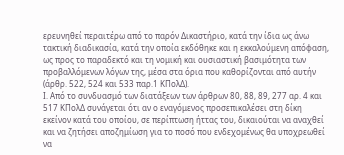ερευνηθεί περαιτέρω από το παρόν Δικαστήριο, κατά την ίδια ως άνω τακτική διαδικασία, κατά την οποία εκδόθηκε και η εκκαλούμενη απόφαση, ως προς το παραδεκτό και τη νομική και ουσιαστική βασιμότητα των προβαλλόμενων λόγων της, μέσα στα όρια που καθορίζονται από αυτήν (άρθρ. 522, 524 και 533 παρ.1 ΚΠολΔ).
Ι. Από το συνδυασμό των διατάξεων των άρθρων 80, 88, 89, 277 αρ. 4 και 517 ΚΠολΔ συνάγεται ότι αν ο εναγόμενος προσεπικαλέσει στη δίκη εκείνον κατά του οποίου, σε περίπτωση ήττας του, δικαιούται να αναχθεί και να ζητήσει αποζημίωση για το ποσό που ενδεχομένως θα υποχρεωθεί να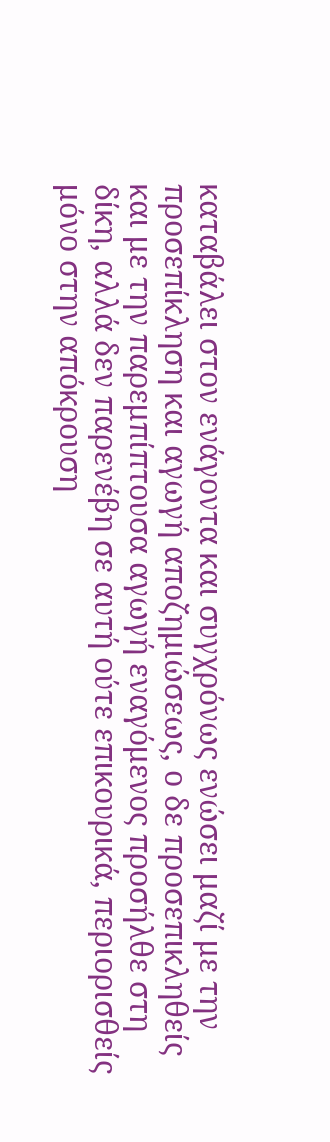καταβάλει στον ενάγοντα και συγχρόνως ενώσει μαζί με την προσεπίκληση και αγωγή αποζημιώσεως, ο δε προσεπικληθείς και με την παρεμπίπτουσα αγωγή εναγόμενος προσήλθε στη δίκη, αλλά δεν παρενέβη σε αυτή ούτε επικουρικά, περιορισθείς μόνο στην απόκρουση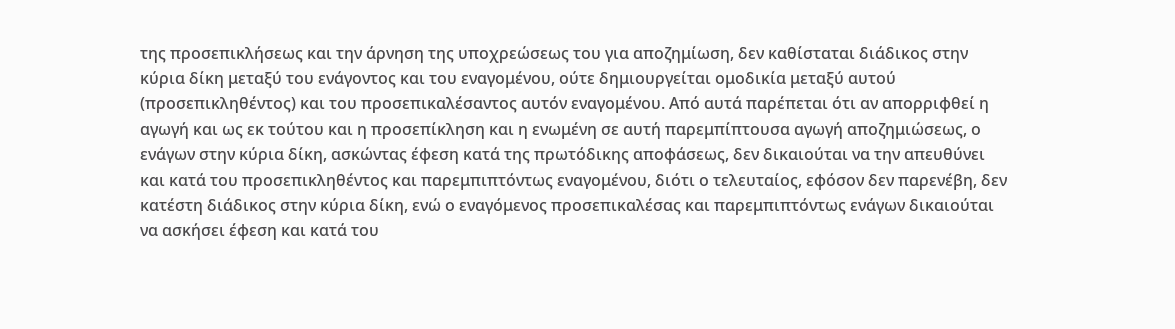της προσεπικλήσεως και την άρνηση της υποχρεώσεως του για αποζημίωση, δεν καθίσταται διάδικος στην κύρια δίκη μεταξύ του ενάγοντος και του εναγομένου, ούτε δημιουργείται ομοδικία μεταξύ αυτού (προσεπικληθέντος) και του προσεπικαλέσαντος αυτόν εναγομένου. Από αυτά παρέπεται ότι αν απορριφθεί η αγωγή και ως εκ τούτου και η προσεπίκληση και η ενωμένη σε αυτή παρεμπίπτουσα αγωγή αποζημιώσεως, ο ενάγων στην κύρια δίκη, ασκώντας έφεση κατά της πρωτόδικης αποφάσεως, δεν δικαιούται να την απευθύνει και κατά του προσεπικληθέντος και παρεμπιπτόντως εναγομένου, διότι ο τελευταίος, εφόσον δεν παρενέβη, δεν κατέστη διάδικος στην κύρια δίκη, ενώ ο εναγόμενος προσεπικαλέσας και παρεμπιπτόντως ενάγων δικαιούται να ασκήσει έφεση και κατά του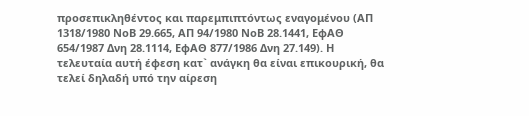προσεπικληθέντος και παρεμπιπτόντως εναγομένου (ΑΠ 1318/1980 ΝοΒ 29.665, ΑΠ 94/1980 ΝοΒ 28.1441, ΕφΑΘ 654/1987 Δνη 28.1114, ΕφΑΘ 877/1986 Δνη 27.149). Η τελευταία αυτή έφεση κατ` ανάγκη θα είναι επικουρική, θα τελεί δηλαδή υπό την αίρεση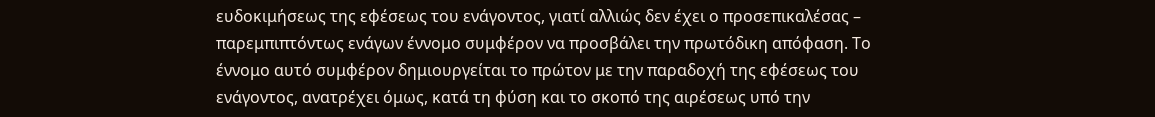ευδοκιμήσεως της εφέσεως του ενάγοντος, γιατί αλλιώς δεν έχει ο προσεπικαλέσας – παρεμπιπτόντως ενάγων έννομο συμφέρον να προσβάλει την πρωτόδικη απόφαση. Το έννομο αυτό συμφέρον δημιουργείται το πρώτον με την παραδοχή της εφέσεως του ενάγοντος, ανατρέχει όμως, κατά τη φύση και το σκοπό της αιρέσεως υπό την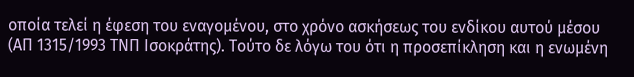οποία τελεί η έφεση του εναγομένου, στο χρόνο ασκήσεως του ενδίκου αυτού μέσου (ΑΠ 1315/1993 ΤΝΠ Ισοκράτης). Τούτο δε λόγω του ότι η προσεπίκληση και η ενωμένη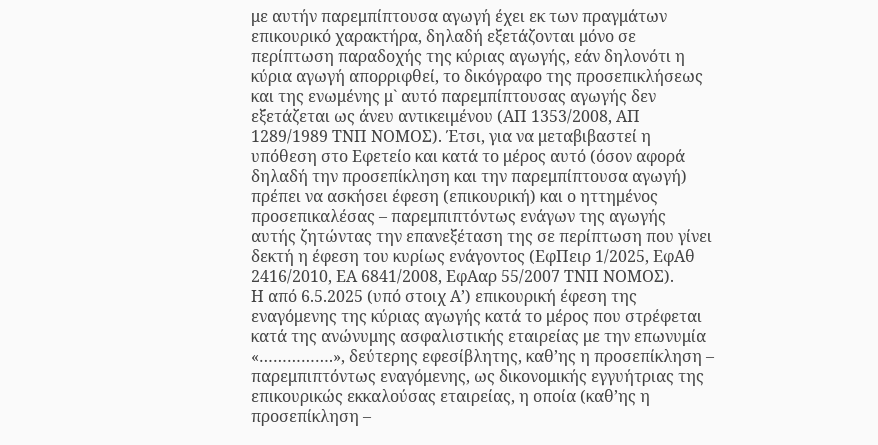με αυτήν παρεμπίπτουσα αγωγή έχει εκ των πραγμάτων επικουρικό χαρακτήρα, δηλαδή εξετάζονται μόνο σε περίπτωση παραδοχής της κύριας αγωγής, εάν δηλονότι η κύρια αγωγή απορριφθεί, το δικόγραφο της προσεπικλήσεως και της ενωμένης μ` αυτό παρεμπίπτουσας αγωγής δεν εξετάζεται ως άνευ αντικειμένου (ΑΠ 1353/2008, ΑΠ 1289/1989 ΤΝΠ ΝΟΜΟΣ). Έτσι, για να μεταβιβαστεί η υπόθεση στο Εφετείο και κατά το μέρος αυτό (όσον αφορά δηλαδή την προσεπίκληση και την παρεμπίπτουσα αγωγή) πρέπει να ασκήσει έφεση (επικουρική) και ο ηττημένος προσεπικαλέσας – παρεμπιπτόντως ενάγων της αγωγής αυτής ζητώντας την επανεξέταση της σε περίπτωση που γίνει δεκτή η έφεση του κυρίως ενάγοντος (ΕφΠειρ 1/2025, ΕφΑθ 2416/2010, ΕΑ 6841/2008, ΕφΑαρ 55/2007 ΤΝΠ ΝΟΜΟΣ).
Η από 6.5.2025 (υπό στοιχ Α’) επικουρική έφεση της εναγόμενης της κύριας αγωγής κατά το μέρος που στρέφεται κατά της ανώνυμης ασφαλιστικής εταιρείας με την επωνυμία «…………….», δεύτερης εφεσίβλητης, καθ’ης η προσεπίκληση – παρεμπιπτόντως εναγόμενης, ως δικονομικής εγγυήτριας της επικουρικώς εκκαλούσας εταιρείας, η οποία (καθ’ης η προσεπίκληση –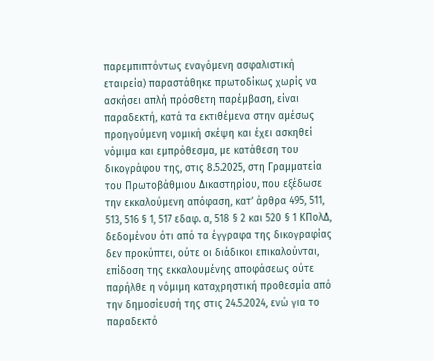παρεμπιπτόντως εναγόμενη ασφαλιστική εταιρεία) παραστάθηκε πρωτοδίκως χωρίς να ασκήσει απλή πρόσθετη παρέμβαση, είναι παραδεκτή, κατά τα εκτιθέμενα στην αμέσως προηγούμενη νομική σκέψη και έχει ασκηθεί νόμιμα και εμπρόθεσμα, με κατάθεση του δικογράφου της, στις 8.5.2025, στη Γραμματεία του Πρωτοβάθμιου Δικαστηρίου, που εξέδωσε την εκκαλούμενη απόφαση, κατ’ άρθρα 495, 511, 513, 516 § 1, 517 εδαφ. α, 518 § 2 και 520 § 1 ΚΠολΔ, δεδομένου ότι από τα έγγραφα της δικογραφίας δεν προκύπτει, ούτε οι διάδικοι επικαλούνται, επίδοση της εκκαλουμένης αποφάσεως ούτε παρήλθε η νόμιμη καταχρηστική προθεσμία από την δημοσίευσή της στις 24.5.2024, ενώ για το παραδεκτό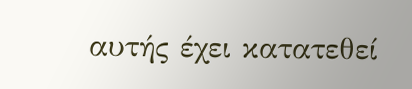αυτής έχει κατατεθεί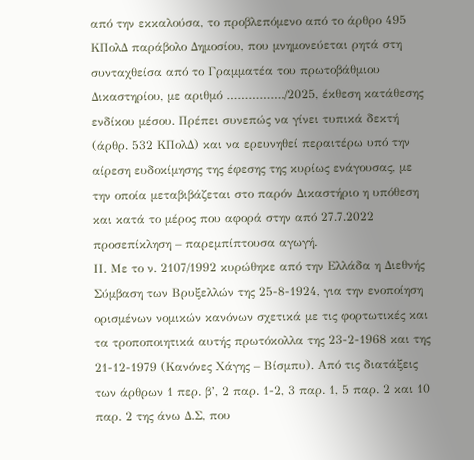από την εκκαλούσα, το προβλεπόμενο από το άρθρο 495 ΚΠολΔ παράβολο Δημοσίου, που μνημονεύεται ρητά στη συνταχθείσα από το Γραμματέα του πρωτοβάθμιου Δικαστηρίου, με αριθμό ……………./2025, έκθεση κατάθεσης ενδίκου μέσου. Πρέπει συνεπώς να γίνει τυπικά δεκτή (άρθρ. 532 ΚΠολΔ) και να ερευνηθεί περαιτέρω υπό την αίρεση ευδοκίμησης της έφεσης της κυρίως ενάγουσας, με την οποία μεταβιβάζεται στο παρόν Δικαστήριο η υπόθεση και κατά το μέρος που αφορά στην από 27.7.2022 προσεπίκληση – παρεμπίπτουσα αγωγή.
ΙΙ. Με το ν. 2107/1992 κυρώθηκε από την Ελλάδα η Διεθνής Σύμβαση των Βρυξελλών της 25-8-1924, για την ενοποίηση ορισμένων νομικών κανόνων σχετικά με τις φορτωτικές και τα τροποποιητικά αυτής πρωτόκολλα της 23-2-1968 και της 21-12-1979 (Κανόνες Χάγης – Βίσμπυ). Από τις διατάξεις των άρθρων 1 περ. β’, 2 παρ. 1-2, 3 παρ. 1, 5 παρ. 2 και 10 παρ. 2 της άνω Δ.Σ, που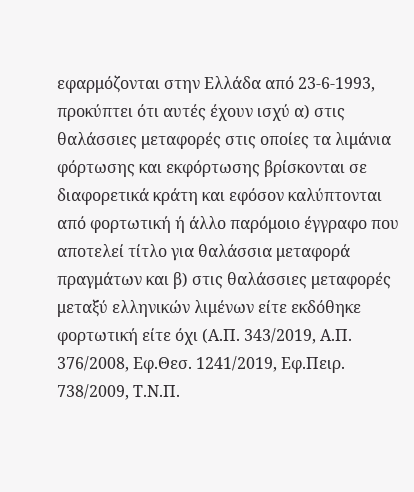εφαρμόζονται στην Ελλάδα από 23-6-1993, προκύπτει ότι αυτές έχουν ισχύ α) στις θαλάσσιες μεταφορές στις οποίες τα λιμάνια φόρτωσης και εκφόρτωσης βρίσκονται σε διαφορετικά κράτη και εφόσον καλύπτονται από φορτωτική ή άλλο παρόμοιο έγγραφο που αποτελεί τίτλο για θαλάσσια μεταφορά πραγμάτων και β) στις θαλάσσιες μεταφορές μεταξύ ελληνικών λιμένων είτε εκδόθηκε φορτωτική είτε όχι (Α.Π. 343/2019, Α.Π. 376/2008, Εφ.Θεσ. 1241/2019, Εφ.Πειρ. 738/2009, Τ.Ν.Π.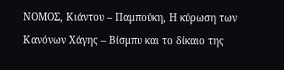ΝΟΜΟΣ, Κιάντου – Παμπούκη, Η κύρωση των Κανόνων Χάγης – Βίσμπυ και το δίκαιο της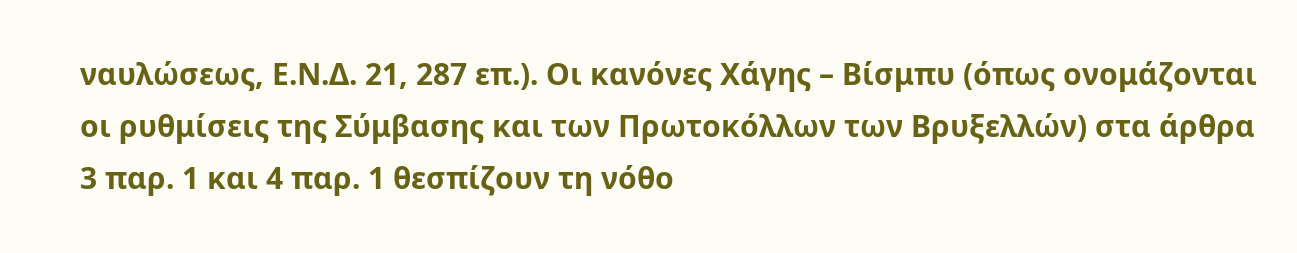ναυλώσεως, Ε.Ν.Δ. 21, 287 επ.). Οι κανόνες Χάγης – Βίσμπυ (όπως ονομάζονται οι ρυθμίσεις της Σύμβασης και των Πρωτοκόλλων των Βρυξελλών) στα άρθρα 3 παρ. 1 και 4 παρ. 1 θεσπίζουν τη νόθο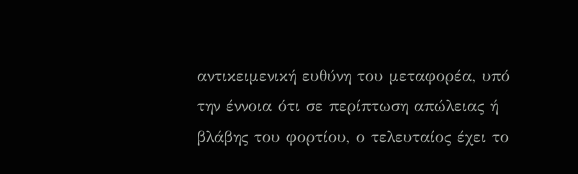αντικειμενική ευθύνη του μεταφορέα, υπό την έννοια ότι σε περίπτωση απώλειας ή βλάβης του φορτίου, ο τελευταίος έχει το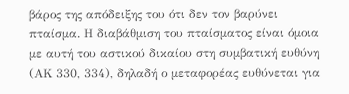βάρος της απόδειξης του ότι δεν τον βαρύνει πταίσμα. Η διαβάθμιση του πταίσματος είναι όμοια με αυτή του αστικού δικαίου στη συμβατική ευθύνη (ΑΚ 330, 334), δηλαδή ο μεταφορέας ευθύνεται για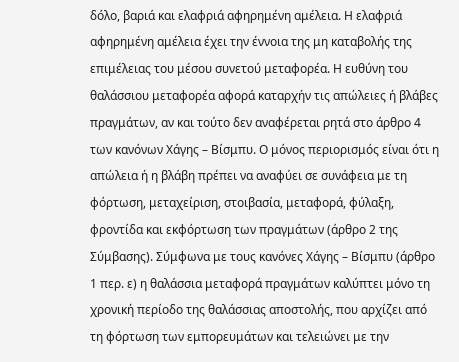δόλο, βαριά και ελαφριά αφηρημένη αμέλεια. Η ελαφριά αφηρημένη αμέλεια έχει την έννοια της μη καταβολής της επιμέλειας του μέσου συνετού μεταφορέα. Η ευθύνη του θαλάσσιου μεταφορέα αφορά καταρχήν τις απώλειες ή βλάβες πραγμάτων, αν και τούτο δεν αναφέρεται ρητά στο άρθρο 4 των κανόνων Χάγης – Βίσμπυ. Ο μόνος περιορισμός είναι ότι η απώλεια ή η βλάβη πρέπει να αναφύει σε συνάφεια με τη φόρτωση, μεταχείριση, στοιβασία, μεταφορά, φύλαξη, φροντίδα και εκφόρτωση των πραγμάτων (άρθρο 2 της Σύμβασης). Σύμφωνα με τους κανόνες Χάγης – Βίσμπυ (άρθρο 1 περ. ε) η θαλάσσια μεταφορά πραγμάτων καλύπτει μόνο τη χρονική περίοδο της θαλάσσιας αποστολής, που αρχίζει από τη φόρτωση των εμπορευμάτων και τελειώνει με την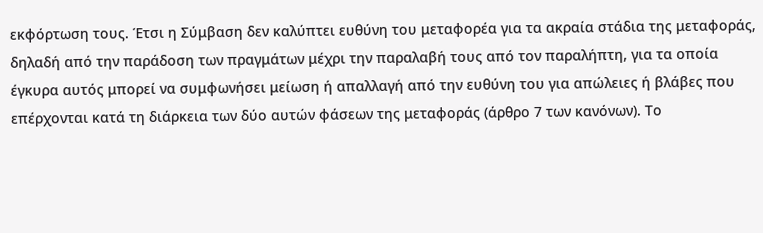εκφόρτωση τους. Έτσι η Σύμβαση δεν καλύπτει ευθύνη του μεταφορέα για τα ακραία στάδια της μεταφοράς, δηλαδή από την παράδοση των πραγμάτων μέχρι την παραλαβή τους από τον παραλήπτη, για τα οποία έγκυρα αυτός μπορεί να συμφωνήσει μείωση ή απαλλαγή από την ευθύνη του για απώλειες ή βλάβες που επέρχονται κατά τη διάρκεια των δύο αυτών φάσεων της μεταφοράς (άρθρο 7 των κανόνων). Το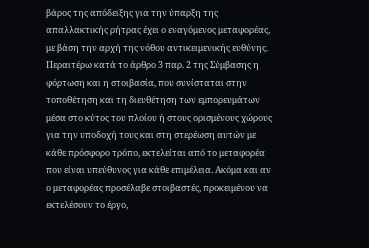βάρος της απόδειξης για την ύπαρξη της απαλλακτικής ρήτρας έχει ο εναγόμενος μεταφορέας, με βάση την αρχή της νόθου αντικειμενικής ευθύνης. Περαιτέρω κατά το άρθρο 3 παρ. 2 της Σύμβασης η φόρτωση και η στοιβασία, που συνίσταται στην τοποθέτηση και τη διευθέτηση των εμπορευμάτων μέσα στο κύτος του πλοίου ή στους ορισμένους χώρους για την υποδοχή τους και στη στερέωση αυτών με κάθε πρόσφορο τρόπο, εκτελείται από το μεταφορέα που είναι υπεύθυνος για κάθε επιμέλεια. Ακόμα και αν ο μεταφορέας προσέλαβε στοιβαστές, προκειμένου να εκτελέσουν το έργο,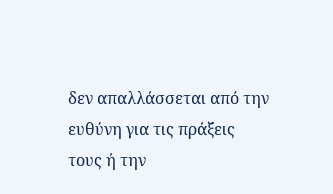δεν απαλλάσσεται από την ευθύνη για τις πράξεις τους ή την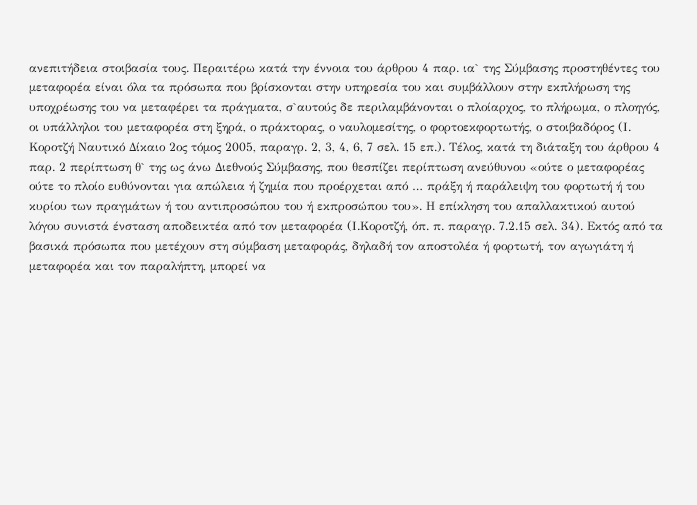ανεπιτήδεια στοιβασία τους. Περαιτέρω κατά την έννοια του άρθρου 4 παρ. ια` της Σύμβασης προστηθέντες του μεταφορέα είναι όλα τα πρόσωπα που βρίσκονται στην υπηρεσία του και συμβάλλουν στην εκπλήρωση της υποχρέωσης του να μεταφέρει τα πράγματα, σ`αυτούς δε περιλαμβάνονται ο πλοίαρχος, το πλήρωμα, ο πλοηγός, οι υπάλληλοι του μεταφορέα στη ξηρά, ο πράκτορας, ο ναυλομεσίτης, ο φορτοεκφορτωτής, ο στοιβαδόρος (Ι. Κοροτζή Ναυτικό Δίκαιο 2ος τόμος 2005, παραγρ. 2, 3, 4, 6, 7 σελ. 15 επ.). Τέλος, κατά τη διάταξη του άρθρου 4 παρ. 2 περίπτωση θ` της ως άνω Διεθνούς Σύμβασης, που θεσπίζει περίπτωση ανεύθυνου «ούτε ο μεταφορέας ούτε το πλοίο ευθύνονται για απώλεια ή ζημία που προέρχεται από … πράξη ή παράλειψη του φορτωτή ή του κυρίου των πραγμάτων ή του αντιπροσώπου του ή εκπροσώπου του». Η επίκληση του απαλλακτικού αυτού λόγου συνιστά ένσταση αποδεικτέα από τον μεταφορέα (Ι.Κοροτζή, όπ. π. παραγρ. 7.2.15 σελ. 34). Εκτός από τα βασικά πρόσωπα που μετέχουν στη σύμβαση μεταφοράς, δηλαδή τον αποστολέα ή φορτωτή, τον αγωγιάτη ή μεταφορέα και τον παραλήπτη, μπορεί να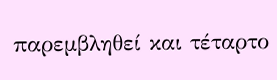παρεμβληθεί και τέταρτο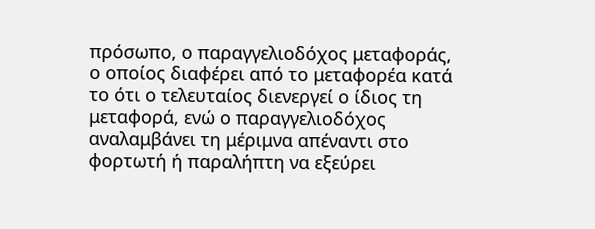πρόσωπο, ο παραγγελιοδόχος μεταφοράς, ο οποίος διαφέρει από το μεταφορέα κατά το ότι ο τελευταίος διενεργεί ο ίδιος τη μεταφορά, ενώ ο παραγγελιοδόχος αναλαμβάνει τη μέριμνα απέναντι στο φορτωτή ή παραλήπτη να εξεύρει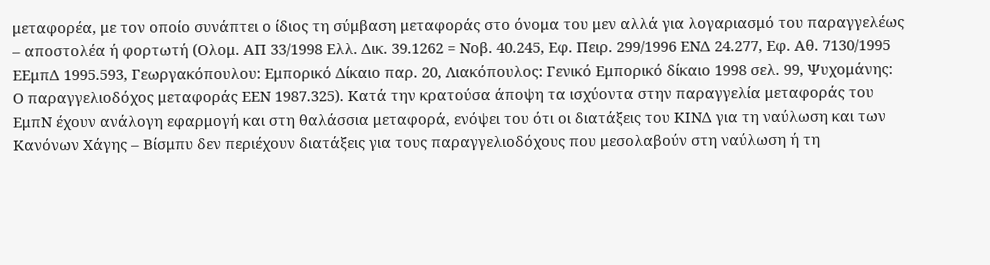μεταφορέα, με τον οποίο συνάπτει ο ίδιος τη σύμβαση μεταφοράς στο όνομα του μεν αλλά για λογαριασμό του παραγγελέως – αποστολέα ή φορτωτή (Ολομ. ΑΠ 33/1998 Ελλ. Δικ. 39.1262 = Νοβ. 40.245, Εφ. Πειρ. 299/1996 ΕΝΔ 24.277, Εφ. Αθ. 7130/1995 ΕΕμπΔ 1995.593, Γεωργακόπουλου: Εμπορικό Δίκαιο παρ. 20, Λιακόπουλος: Γενικό Εμπορικό δίκαιο 1998 σελ. 99, Ψυχομάνης: Ο παραγγελιοδόχος μεταφοράς ΕΕΝ 1987.325). Κατά την κρατούσα άποψη τα ισχύοντα στην παραγγελία μεταφοράς του ΕμπΝ έχουν ανάλογη εφαρμογή και στη θαλάσσια μεταφορά, ενόψει του ότι οι διατάξεις του ΚΙΝΔ για τη ναύλωση και των Κανόνων Χάγης – Βίσμπυ δεν περιέχουν διατάξεις για τους παραγγελιοδόχους που μεσολαβούν στη ναύλωση ή τη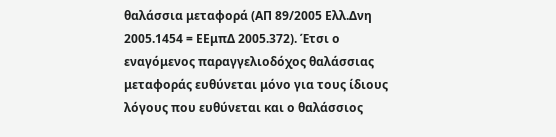θαλάσσια μεταφορά (ΑΠ 89/2005 Ελλ.Δνη 2005.1454 = ΕΕμπΔ 2005.372). Έτσι ο εναγόμενος παραγγελιοδόχος θαλάσσιας μεταφοράς ευθύνεται μόνο για τους ίδιους λόγους που ευθύνεται και ο θαλάσσιος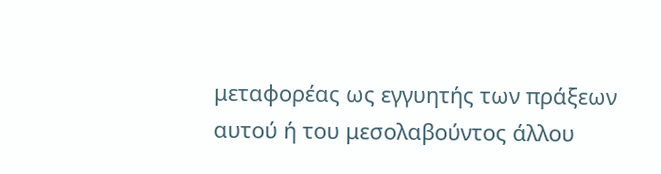μεταφορέας ως εγγυητής των πράξεων αυτού ή του μεσολαβούντος άλλου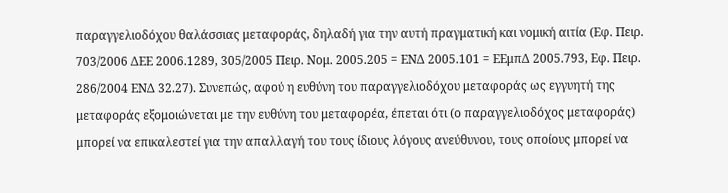παραγγελιοδόχου θαλάσσιας μεταφοράς, δηλαδή για την αυτή πραγματική και νομική αιτία (Εφ. Πειρ. 703/2006 ΔΕΕ 2006.1289, 305/2005 Πειρ. Νομ. 2005.205 = ΕΝΔ 2005.101 = ΕΕμπΔ 2005.793, Εφ. Πειρ. 286/2004 ΕΝΔ 32.27). Συνεπώς, αφού η ευθύνη του παραγγελιοδόχου μεταφοράς ως εγγυητή της μεταφοράς εξομοιώνεται με την ευθύνη του μεταφορέα, έπεται ότι (ο παραγγελιοδόχος μεταφοράς) μπορεί να επικαλεστεί για την απαλλαγή του τους ίδιους λόγους ανεύθυνου, τους οποίους μπορεί να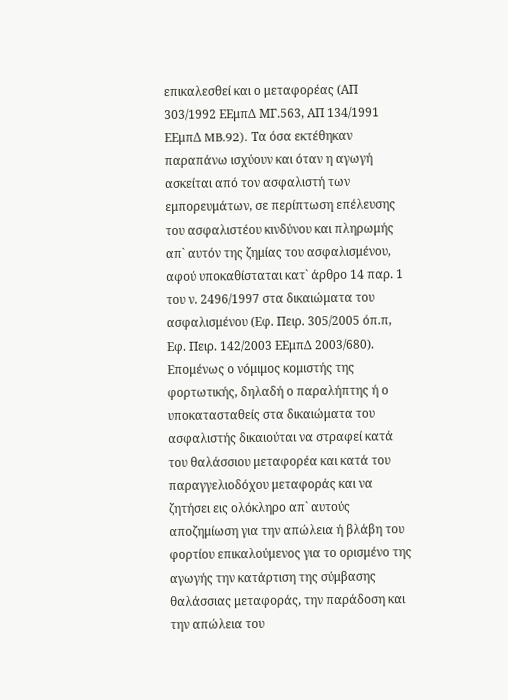επικαλεσθεί και ο μεταφορέας (ΑΠ 303/1992 ΕΕμπΔ ΜΓ.563, ΑΠ 134/1991 ΕΕμπΔ MB.92). Τα όσα εκτέθηκαν παραπάνω ισχύουν και όταν η αγωγή ασκείται από τον ασφαλιστή των εμπορευμάτων, σε περίπτωση επέλευσης του ασφαλιστέου κινδύνου και πληρωμής απ` αυτόν της ζημίας του ασφαλισμένου, αφού υποκαθίσταται κατ` άρθρο 14 παρ. 1 του ν. 2496/1997 στα δικαιώματα του ασφαλισμένου (Εφ. Πειρ. 305/2005 όπ.π, Εφ. Πειρ. 142/2003 ΕΕμπΔ 2003/680). Επομένως ο νόμιμος κομιστής της φορτωτικής, δηλαδή ο παραλήπτης ή ο υποκατασταθείς στα δικαιώματα του ασφαλιστής δικαιούται να στραφεί κατά του θαλάσσιου μεταφορέα και κατά του παραγγελιοδόχου μεταφοράς και να ζητήσει εις ολόκληρο απ` αυτούς αποζημίωση για την απώλεια ή βλάβη του φορτίου επικαλούμενος για το ορισμένο της αγωγής την κατάρτιση της σύμβασης θαλάσσιας μεταφοράς, την παράδοση και την απώλεια του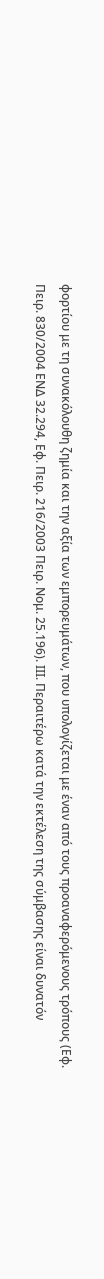φορτίου με τη συνακόλουθη ζημία και την αξία των εμπορευμάτων, που υπολογίζεται με έναν από τους προαναφερόμενους τρόπους (Εφ. Πειρ. 830/2004 ΕΝΔ 32.294, Εφ. Πειρ. 216/2003 Πειρ. Νομ. 25.196). ΙΙΙ. Περαιτέρω κατά την εκτέλεση της σύμβασης είναι δυνατόν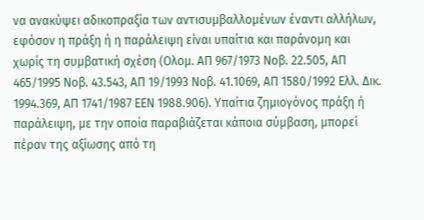να ανακύψει αδικοπραξία των αντισυμβαλλομένων έναντι αλλήλων, εφόσον η πράξη ή η παράλειψη είναι υπαίτια και παράνομη και χωρίς τη συμβατική σχέση (Ολομ. ΑΠ 967/1973 Νοβ. 22.505, ΑΠ 465/1995 Νοβ. 43.543, ΑΠ 19/1993 Νοβ. 41.1069, ΑΠ 1580/1992 Ελλ. Δικ. 1994.369, ΑΠ 1741/1987 ΕΕΝ 1988.906). Υπαίτια ζημιογόνος πράξη ή παράλειψη, με την οποία παραβιάζεται κάποια σύμβαση, μπορεί πέραν της αξίωσης από τη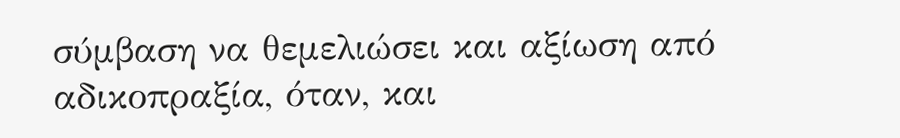σύμβαση να θεμελιώσει και αξίωση από αδικοπραξία, όταν, και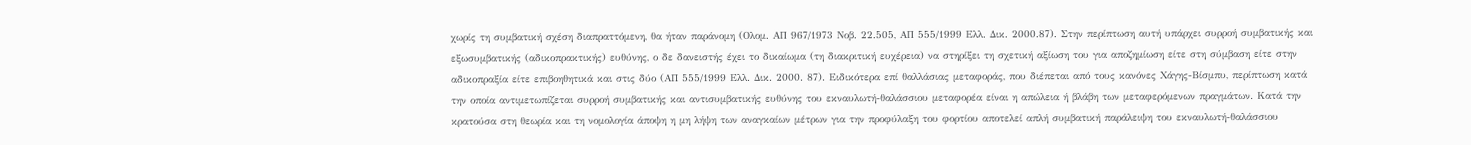χωρίς τη συμβατική σχέση διαπραττόμενη, θα ήταν παράνομη (Ολομ. ΑΠ 967/1973 Νοβ. 22.505, ΑΠ 555/1999 Ελλ. Δικ. 2000.87). Στην περίπτωση αυτή υπάρχει συρροή συμβατικής και εξωσυμβατικής (αδικοπρακτικής) ευθύνης, ο δε δανειστής έχει το δικαίωμα (τη διακριτική ευχέρεια) να στηρίξει τη σχετική αξίωση του για αποζημίωση είτε στη σύμβαση είτε στην αδικοπραξία είτε επιβοηθητικά και στις δύο (ΑΠ 555/1999 Ελλ. Δικ. 2000. 87). Ειδικότερα επί θαλλάσιας μεταφοράς, που διέπεται από τους κανόνες Χάγης-Βίσμπυ, περίπτωση κατά την οποία αντιμετωπίζεται συρροή συμβατικής και αντισυμβατικής ευθύνης του εκναυλωτή-θαλάσσιου μεταφορέα είναι η απώλεια ή βλάβη των μεταφερόμενων πραγμάτων. Κατά την κρατούσα στη θεωρία και τη νομολογία άποψη η μη λήψη των αναγκαίων μέτρων για την προφύλαξη του φορτίου αποτελεί απλή συμβατική παράλειψη του εκναυλωτή-θαλάσσιου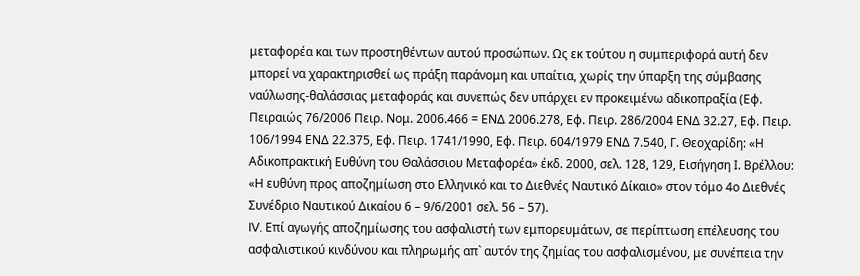μεταφορέα και των προστηθέντων αυτού προσώπων. Ως εκ τούτου η συμπεριφορά αυτή δεν μπορεί να χαρακτηρισθεί ως πράξη παράνομη και υπαίτια, χωρίς την ύπαρξη της σύμβασης ναύλωσης-θαλάσσιας μεταφοράς και συνεπώς δεν υπάρχει εν προκειμένω αδικοπραξία (Εφ. Πειραιώς 76/2006 Πειρ. Νομ. 2006.466 = ΕΝΔ 2006.278, Εφ. Πειρ. 286/2004 ΕΝΔ 32.27, Εφ. Πειρ. 106/1994 ΕΝΔ 22.375, Εφ. Πειρ. 1741/1990, Εφ. Πειρ. 604/1979 ΕΝΔ 7.540, Γ. Θεοχαρίδη: «Η Αδικοπρακτική Ευθύνη του Θαλάσσιου Μεταφορέα» έκδ. 2000, σελ. 128, 129, Εισήγηση Ι. Βρέλλου: «Η ευθύνη προς αποζημίωση στο Ελληνικό και το Διεθνές Ναυτικό Δίκαιο» στον τόμο 4ο Διεθνές Συνέδριο Ναυτικού Δικαίου 6 – 9/6/2001 σελ. 56 – 57).
IV. Επί αγωγής αποζημίωσης του ασφαλιστή των εμπορευμάτων, σε περίπτωση επέλευσης του ασφαλιστικού κινδύνου και πληρωμής απ` αυτόν της ζημίας του ασφαλισμένου, με συνέπεια την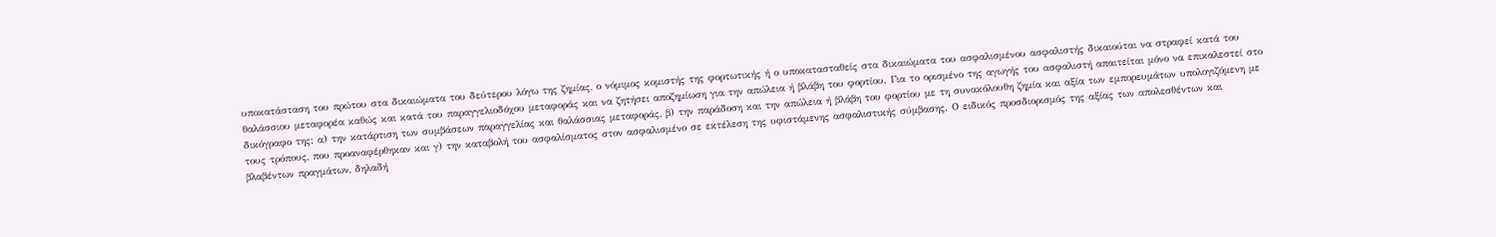υποκατάσταση του πρώτου στα δικαιώματα του δεύτερου λόγω της ζημίας, ο νόμιμος κομιστής της φορτωτικής ή ο υποκατασταθείς στα δικαιώματα του ασφαλισμένου ασφαλιστής δικαιούται να στραφεί κατά του θαλάσσιου μεταφορέα καθώς και κατά του παραγγελιοδόχου μεταφοράς και να ζητήσει αποζημίωση για την απώλεια ή βλάβη του φορτίου. Για το ορισμένο της αγωγής του ασφαλιστή απαιτείται μόνο να επικαλεστεί στο δικόγραφο της: α) την κατάρτιση των συμβάσεων παραγγελίας και θαλάσσιας μεταφοράς, β) την παράδοση και την απώλεια ή βλάβη του φορτίου με τη συνακόλουθη ζημία και αξία των εμπορευμάτων υπολογιζόμενη με τους τρόπους, που προαναφέρθηκαν και γ) την καταβολή του ασφαλίσματος στον ασφαλισμένο σε εκτέλεση της υφιστάμενης ασφαλιστικής σύμβασης. Ο ειδικός προσδιορισμός της αξίας των απολεσθέντων και βλαβέντων πραγμάτων, δηλαδή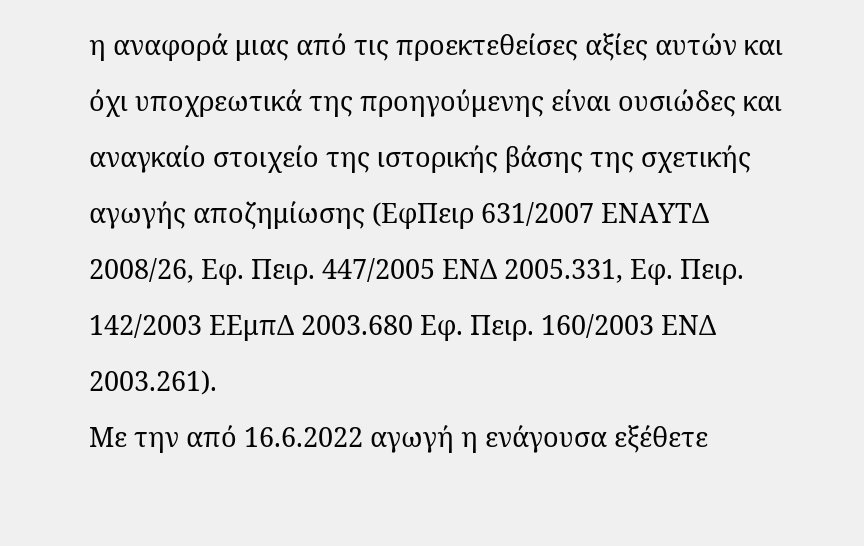η αναφορά μιας από τις προεκτεθείσες αξίες αυτών και όχι υποχρεωτικά της προηγούμενης είναι ουσιώδες και αναγκαίο στοιχείο της ιστορικής βάσης της σχετικής αγωγής αποζημίωσης (ΕφΠειρ 631/2007 ΕΝΑΥΤΔ 2008/26, Εφ. Πειρ. 447/2005 ΕΝΔ 2005.331, Εφ. Πειρ. 142/2003 ΕΕμπΔ 2003.680 Εφ. Πειρ. 160/2003 ΕΝΔ 2003.261).
Με την από 16.6.2022 αγωγή η ενάγουσα εξέθετε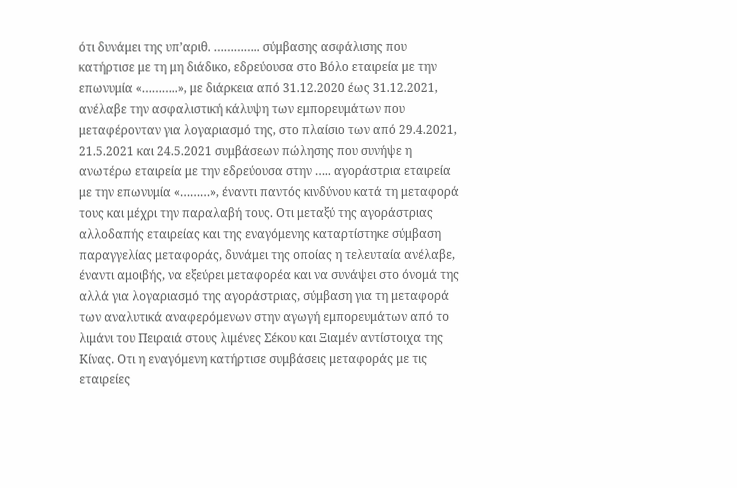ότι δυνάμει της υπ’αριθ. ………….. σύμβασης ασφάλισης που κατήρτισε με τη μη διάδικο, εδρεύουσα στο Βόλο εταιρεία με την επωνυμία «………..», με διάρκεια από 31.12.2020 έως 31.12.2021, ανέλαβε την ασφαλιστική κάλυψη των εμπορευμάτων που μεταφέρονταν για λογαριασμό της, στο πλαίσιο των από 29.4.2021, 21.5.2021 και 24.5.2021 συμβάσεων πώλησης που συνήψε η ανωτέρω εταιρεία με την εδρεύουσα στην ….. αγοράστρια εταιρεία με την επωνυμία «………», έναντι παντός κινδύνου κατά τη μεταφορά τους και μέχρι την παραλαβή τους. Οτι μεταξύ της αγοράστριας αλλοδαπής εταιρείας και της εναγόμενης καταρτίστηκε σύμβαση παραγγελίας μεταφοράς, δυνάμει της οποίας η τελευταία ανέλαβε, έναντι αμοιβής, να εξεύρει μεταφορέα και να συνάψει στο όνομά της αλλά για λογαριασμό της αγοράστριας, σύμβαση για τη μεταφορά των αναλυτικά αναφερόμενων στην αγωγή εμπορευμάτων από το λιμάνι του Πειραιά στους λιμένες Σέκου και Ξιαμέν αντίστοιχα της Κίνας. Οτι η εναγόμενη κατήρτισε συμβάσεις μεταφοράς με τις εταιρείες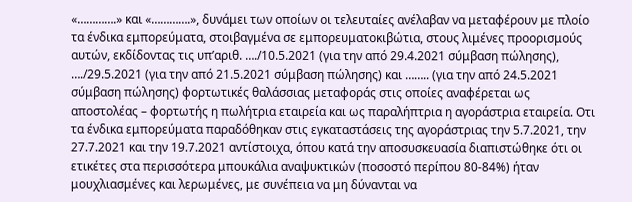«………….» και «………….», δυνάμει των οποίων οι τελευταίες ανέλαβαν να μεταφέρουν με πλοίο τα ένδικα εμπορεύματα, στοιβαγμένα σε εμπορευματοκιβώτια, στους λιμένες προορισμούς αυτών, εκδίδοντας τις υπ’αριθ. …./10.5.2021 (για την από 29.4.2021 σύμβαση πώλησης), …./29.5.2021 (για την από 21.5.2021 σύμβαση πώλησης) και …….. (για την από 24.5.2021 σύμβαση πώλησης) φορτωτικές θαλάσσιας μεταφοράς στις οποίες αναφέρεται ως αποστολέας – φορτωτής η πωλήτρια εταιρεία και ως παραλήπτρια η αγοράστρια εταιρεία. Οτι τα ένδικα εμπορεύματα παραδόθηκαν στις εγκαταστάσεις της αγοράστριας την 5.7.2021, την 27.7.2021 και την 19.7.2021 αντίστοιχα, όπου κατά την αποσυσκευασία διαπιστώθηκε ότι οι ετικέτες στα περισσότερα μπουκάλια αναψυκτικών (ποσοστό περίπου 80-84%) ήταν μουχλιασμένες και λερωμένες, με συνέπεια να μη δύνανται να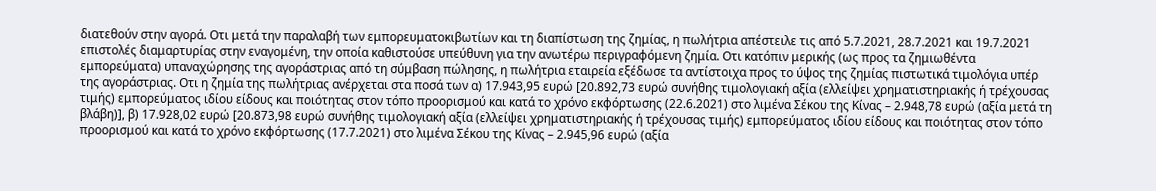διατεθούν στην αγορά. Οτι μετά την παραλαβή των εμπορευματοκιβωτίων και τη διαπίστωση της ζημίας, η πωλήτρια απέστειλε τις από 5.7.2021, 28.7.2021 και 19.7.2021 επιστολές διαμαρτυρίας στην εναγομένη, την οποία καθιστούσε υπεύθυνη για την ανωτέρω περιγραφόμενη ζημία. Οτι κατόπιν μερικής (ως προς τα ζημιωθέντα εμπορεύματα) υπαναχώρησης της αγοράστριας από τη σύμβαση πώλησης, η πωλήτρια εταιρεία εξέδωσε τα αντίστοιχα προς το ύψος της ζημίας πιστωτικά τιμολόγια υπέρ της αγοράστριας. Οτι η ζημία της πωλήτριας ανέρχεται στα ποσά των α) 17.943,95 ευρώ [20.892,73 ευρώ συνήθης τιμολογιακή αξία (ελλείψει χρηματιστηριακής ή τρέχουσας τιμής) εμπορεύματος ιδίου είδους και ποιότητας στον τόπο προορισμού και κατά το χρόνο εκφόρτωσης (22.6.2021) στο λιμένα Σέκου της Κίνας – 2.948,78 ευρώ (αξία μετά τη βλάβη)], β) 17.928,02 ευρώ [20.873,98 ευρώ συνήθης τιμολογιακή αξία (ελλείψει χρηματιστηριακής ή τρέχουσας τιμής) εμπορεύματος ιδίου είδους και ποιότητας στον τόπο προορισμού και κατά το χρόνο εκφόρτωσης (17.7.2021) στο λιμένα Σέκου της Κίνας – 2.945,96 ευρώ (αξία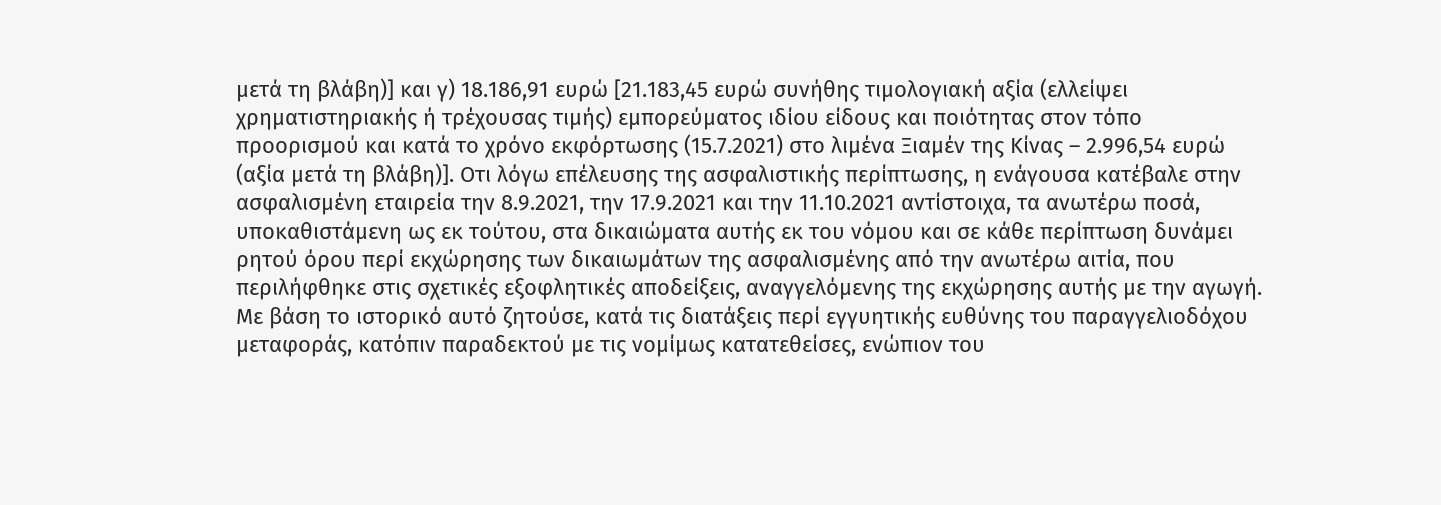μετά τη βλάβη)] και γ) 18.186,91 ευρώ [21.183,45 ευρώ συνήθης τιμολογιακή αξία (ελλείψει χρηματιστηριακής ή τρέχουσας τιμής) εμπορεύματος ιδίου είδους και ποιότητας στον τόπο προορισμού και κατά το χρόνο εκφόρτωσης (15.7.2021) στο λιμένα Ξιαμέν της Κίνας – 2.996,54 ευρώ (αξία μετά τη βλάβη)]. Οτι λόγω επέλευσης της ασφαλιστικής περίπτωσης, η ενάγουσα κατέβαλε στην ασφαλισμένη εταιρεία την 8.9.2021, την 17.9.2021 και την 11.10.2021 αντίστοιχα, τα ανωτέρω ποσά, υποκαθιστάμενη ως εκ τούτου, στα δικαιώματα αυτής εκ του νόμου και σε κάθε περίπτωση δυνάμει ρητού όρου περί εκχώρησης των δικαιωμάτων της ασφαλισμένης από την ανωτέρω αιτία, που περιλήφθηκε στις σχετικές εξοφλητικές αποδείξεις, αναγγελόμενης της εκχώρησης αυτής με την αγωγή. Με βάση το ιστορικό αυτό ζητούσε, κατά τις διατάξεις περί εγγυητικής ευθύνης του παραγγελιοδόχου μεταφοράς, κατόπιν παραδεκτού με τις νομίμως κατατεθείσες, ενώπιον του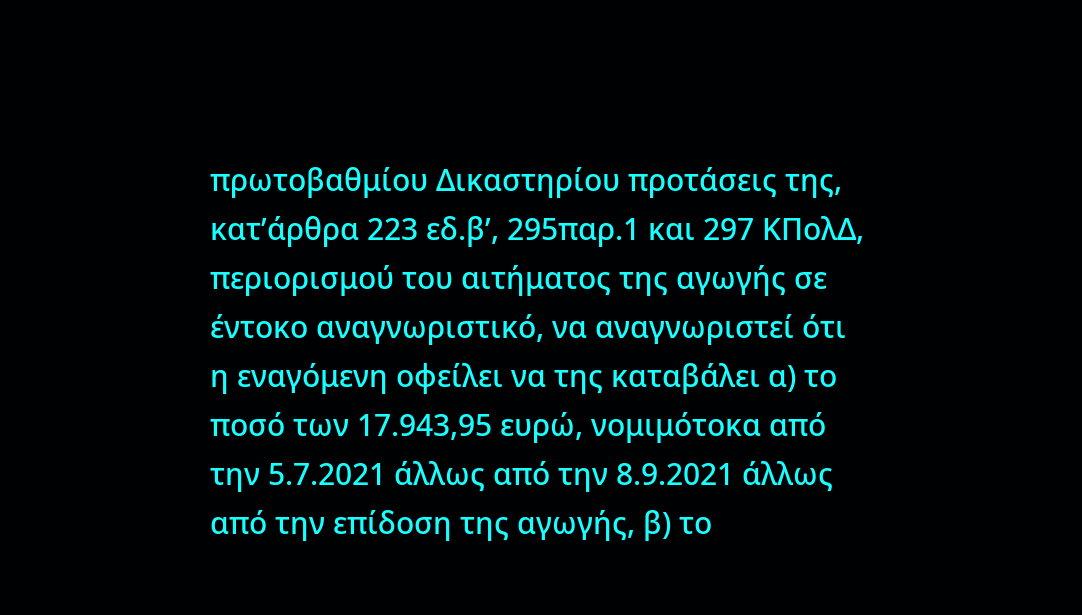πρωτοβαθμίου Δικαστηρίου προτάσεις της, κατ’άρθρα 223 εδ.β’, 295παρ.1 και 297 ΚΠολΔ, περιορισμού του αιτήματος της αγωγής σε έντοκο αναγνωριστικό, να αναγνωριστεί ότι η εναγόμενη οφείλει να της καταβάλει α) το ποσό των 17.943,95 ευρώ, νομιμότοκα από την 5.7.2021 άλλως από την 8.9.2021 άλλως από την επίδοση της αγωγής, β) το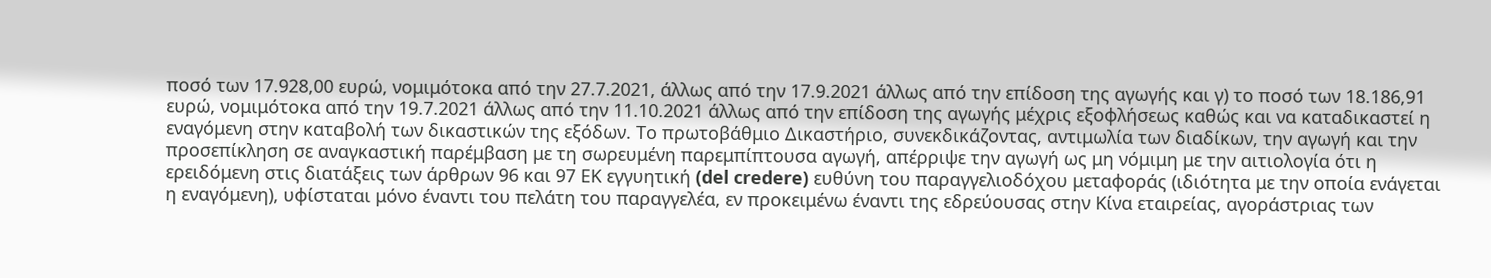ποσό των 17.928,00 ευρώ, νομιμότοκα από την 27.7.2021, άλλως από την 17.9.2021 άλλως από την επίδοση της αγωγής και γ) το ποσό των 18.186,91 ευρώ, νομιμότοκα από την 19.7.2021 άλλως από την 11.10.2021 άλλως από την επίδοση της αγωγής μέχρις εξοφλήσεως καθώς και να καταδικαστεί η εναγόμενη στην καταβολή των δικαστικών της εξόδων. Το πρωτοβάθμιο Δικαστήριο, συνεκδικάζοντας, αντιμωλία των διαδίκων, την αγωγή και την προσεπίκληση σε αναγκαστική παρέμβαση με τη σωρευμένη παρεμπίπτουσα αγωγή, απέρριψε την αγωγή ως μη νόμιμη με την αιτιολογία ότι η ερειδόμενη στις διατάξεις των άρθρων 96 και 97 ΕΚ εγγυητική (del credere) ευθύνη του παραγγελιοδόχου μεταφοράς (ιδιότητα με την οποία ενάγεται η εναγόμενη), υφίσταται μόνο έναντι του πελάτη του παραγγελέα, εν προκειμένω έναντι της εδρεύουσας στην Κίνα εταιρείας, αγοράστριας των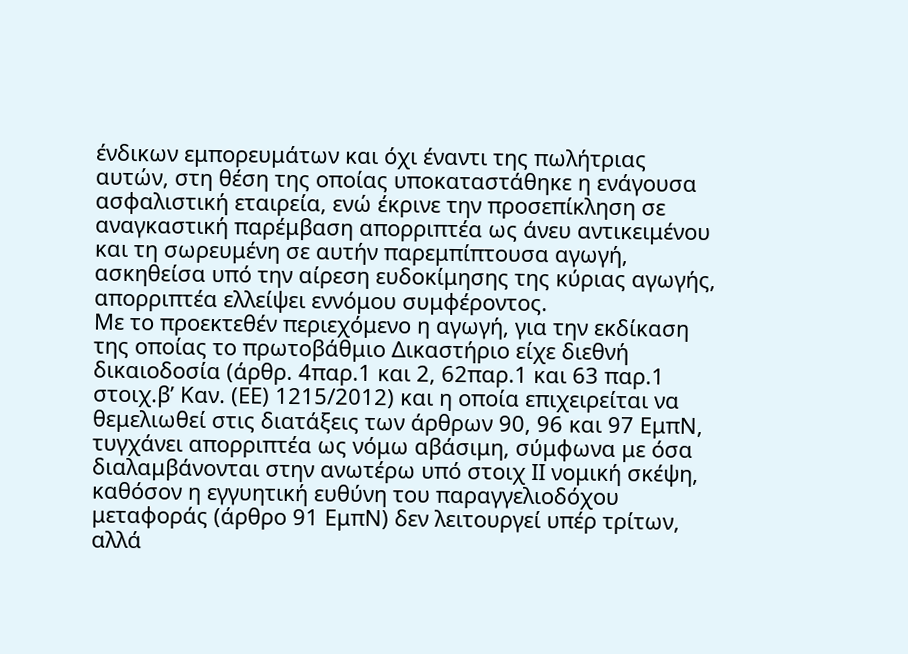ένδικων εμπορευμάτων και όχι έναντι της πωλήτριας αυτών, στη θέση της οποίας υποκαταστάθηκε η ενάγουσα ασφαλιστική εταιρεία, ενώ έκρινε την προσεπίκληση σε αναγκαστική παρέμβαση απορριπτέα ως άνευ αντικειμένου και τη σωρευμένη σε αυτήν παρεμπίπτουσα αγωγή, ασκηθείσα υπό την αίρεση ευδοκίμησης της κύριας αγωγής, απορριπτέα ελλείψει εννόμου συμφέροντος.
Με το προεκτεθέν περιεχόμενο η αγωγή, για την εκδίκαση της οποίας το πρωτοβάθμιο Δικαστήριο είχε διεθνή δικαιοδοσία (άρθρ. 4παρ.1 και 2, 62παρ.1 και 63 παρ.1 στοιχ.β’ Καν. (ΕΕ) 1215/2012) και η οποία επιχειρείται να θεμελιωθεί στις διατάξεις των άρθρων 90, 96 και 97 ΕμπΝ, τυγχάνει απορριπτέα ως νόμω αβάσιμη, σύμφωνα με όσα διαλαμβάνονται στην ανωτέρω υπό στοιχ ΙΙ νομική σκέψη, καθόσον η εγγυητική ευθύνη του παραγγελιοδόχου μεταφοράς (άρθρο 91 ΕμπΝ) δεν λειτουργεί υπέρ τρίτων, αλλά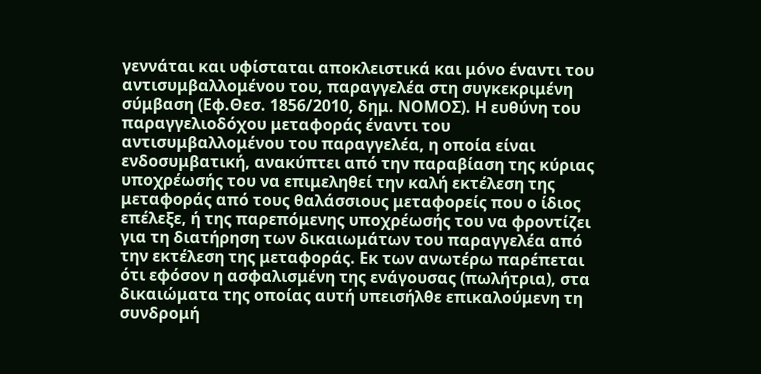γεννάται και υφίσταται αποκλειστικά και μόνο έναντι του αντισυμβαλλομένου του, παραγγελέα στη συγκεκριμένη σύμβαση (Εφ.Θεσ. 1856/2010, δημ. ΝΟΜΟΣ). Η ευθύνη του παραγγελιοδόχου μεταφοράς έναντι του αντισυμβαλλομένου του παραγγελέα, η οποία είναι ενδοσυμβατική, ανακύπτει από την παραβίαση της κύριας υποχρέωσής του να επιμεληθεί την καλή εκτέλεση της μεταφοράς από τους θαλάσσιους μεταφορείς που ο ίδιος επέλεξε, ή της παρεπόμενης υποχρέωσής του να φροντίζει για τη διατήρηση των δικαιωμάτων του παραγγελέα από την εκτέλεση της μεταφοράς. Εκ των ανωτέρω παρέπεται ότι εφόσον η ασφαλισμένη της ενάγουσας (πωλήτρια), στα δικαιώματα της οποίας αυτή υπεισήλθε επικαλούμενη τη συνδρομή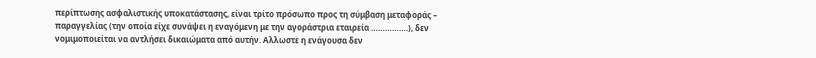περίπτωσης ασφαλιστικής υποκατάστασης, είναι τρίτο πρόσωπο προς τη σύμβαση μεταφοράς – παραγγελίας (την οποία είχε συνάψει η εναγόμενη με την αγοράστρια εταιρεία …………….), δεν νομιμοποιείται να αντλήσει δικαιώματα από αυτήν. Αλλωστε η ενάγουσα δεν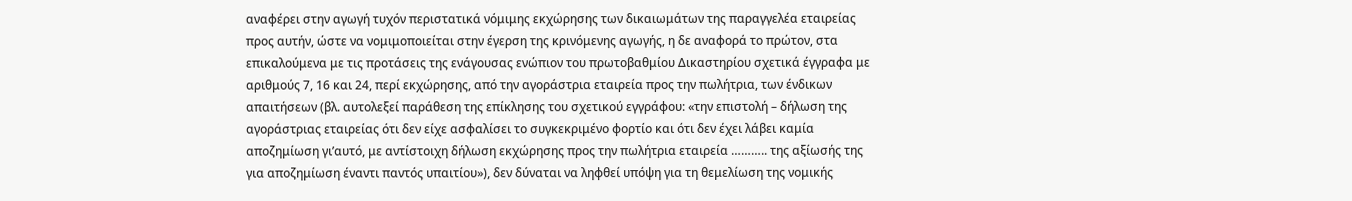αναφέρει στην αγωγή τυχόν περιστατικά νόμιμης εκχώρησης των δικαιωμάτων της παραγγελέα εταιρείας προς αυτήν, ώστε να νομιμοποιείται στην έγερση της κρινόμενης αγωγής, η δε αναφορά το πρώτον, στα επικαλούμενα με τις προτάσεις της ενάγουσας ενώπιον του πρωτοβαθμίου Δικαστηρίου σχετικά έγγραφα με αριθμούς 7, 16 και 24, περί εκχώρησης, από την αγοράστρια εταιρεία προς την πωλήτρια, των ένδικων απαιτήσεων (βλ. αυτολεξεί παράθεση της επίκλησης του σχετικού εγγράφου: «την επιστολή – δήλωση της αγοράστριας εταιρείας ότι δεν είχε ασφαλίσει το συγκεκριμένο φορτίο και ότι δεν έχει λάβει καμία αποζημίωση γι’αυτό, με αντίστοιχη δήλωση εκχώρησης προς την πωλήτρια εταιρεία ……….. της αξίωσής της για αποζημίωση έναντι παντός υπαιτίου»), δεν δύναται να ληφθεί υπόψη για τη θεμελίωση της νομικής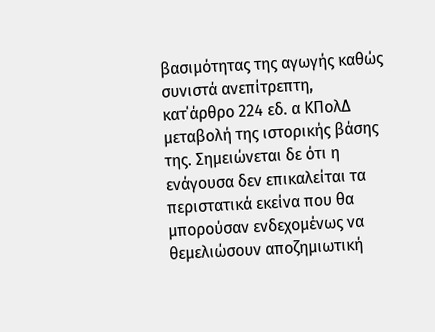βασιμότητας της αγωγής καθώς συνιστά ανεπίτρεπτη, κατ΄άρθρο 224 εδ. α ΚΠολΔ μεταβολή της ιστορικής βάσης της. Σημειώνεται δε ότι η ενάγουσα δεν επικαλείται τα περιστατικά εκείνα που θα μπορούσαν ενδεχομένως να θεμελιώσουν αποζημιωτική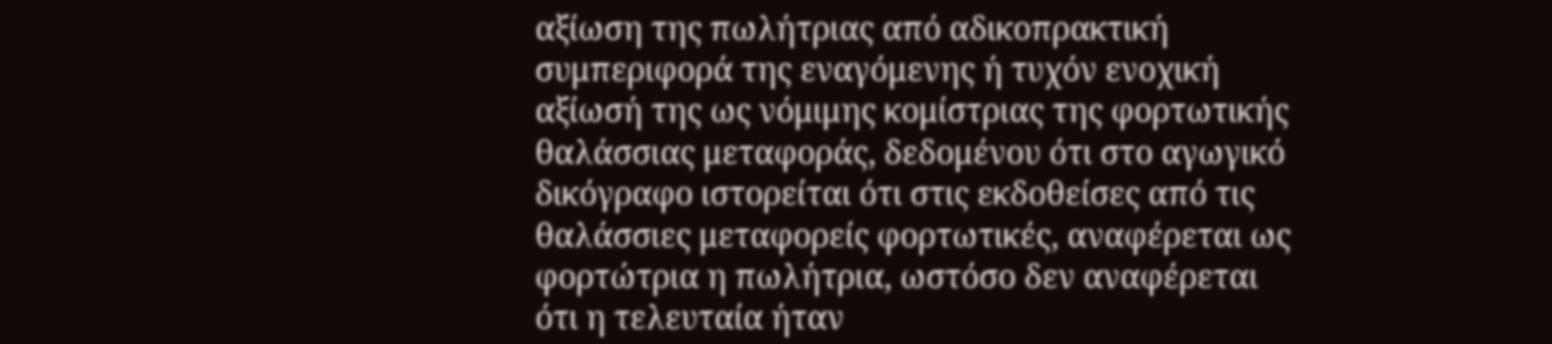αξίωση της πωλήτριας από αδικοπρακτική συμπεριφορά της εναγόμενης ή τυχόν ενοχική αξίωσή της ως νόμιμης κομίστριας της φορτωτικής θαλάσσιας μεταφοράς, δεδομένου ότι στο αγωγικό δικόγραφο ιστορείται ότι στις εκδοθείσες από τις θαλάσσιες μεταφορείς φορτωτικές, αναφέρεται ως φορτώτρια η πωλήτρια, ωστόσο δεν αναφέρεται ότι η τελευταία ήταν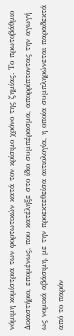νόμιμη κομίστρια των φορτωτικών κατά τον κρίσιμο χρόνο της ζημίας. Το πρωτοβάθμιο Δικαστήριο, επομένως, που κατέληξε στο ίδιο συμπέρασμα, απορρίπτοντας την αγωγή ως νομικά αβάσιμη, με την προεκτεθείσα αιτιολογία, η οποία συμπληρώνεται παραδεκτά από το παρόν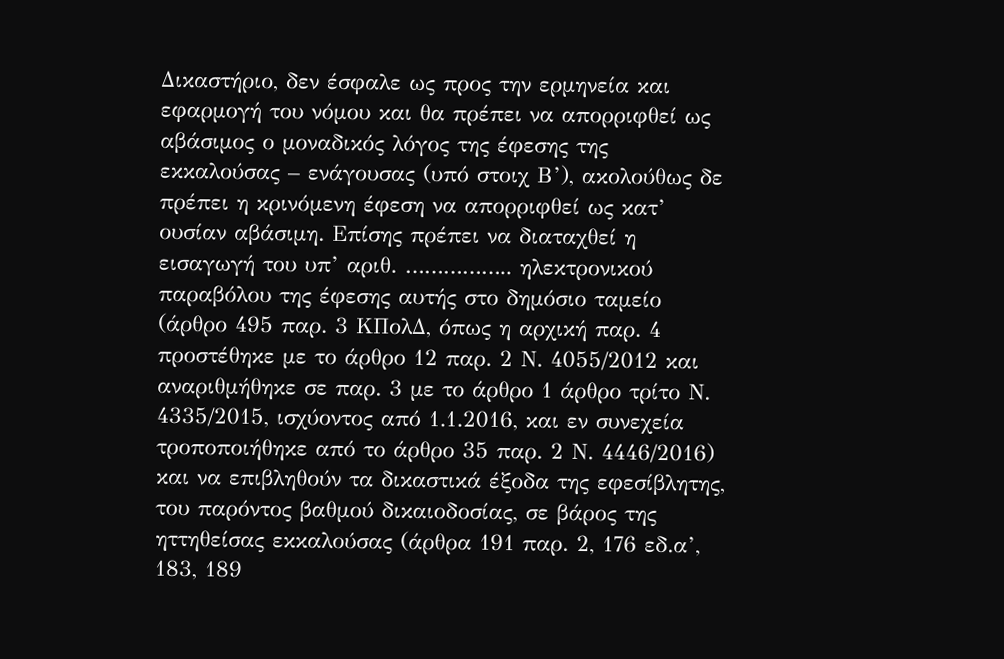Δικαστήριο, δεν έσφαλε ως προς την ερμηνεία και εφαρμογή του νόμου και θα πρέπει να απορριφθεί ως αβάσιμος ο μοναδικός λόγος της έφεσης της εκκαλούσας – ενάγουσας (υπό στοιχ Β’), ακολούθως δε πρέπει η κρινόμενη έφεση να απορριφθεί ως κατ’ ουσίαν αβάσιμη. Επίσης πρέπει να διαταχθεί η εισαγωγή του υπ’ αριθ. …………….. ηλεκτρονικού παραβόλου της έφεσης αυτής στο δημόσιο ταμείο (άρθρο 495 παρ. 3 ΚΠολΔ, όπως η αρχική παρ. 4 προστέθηκε με το άρθρο 12 παρ. 2 Ν. 4055/2012 και αναριθμήθηκε σε παρ. 3 με το άρθρο 1 άρθρο τρίτο Ν. 4335/2015, ισχύοντος από 1.1.2016, και εν συνεχεία τροποποιήθηκε από το άρθρο 35 παρ. 2 Ν. 4446/2016) και να επιβληθούν τα δικαστικά έξοδα της εφεσίβλητης, του παρόντος βαθμού δικαιοδοσίας, σε βάρος της ηττηθείσας εκκαλούσας (άρθρα 191 παρ. 2, 176 εδ.α’, 183, 189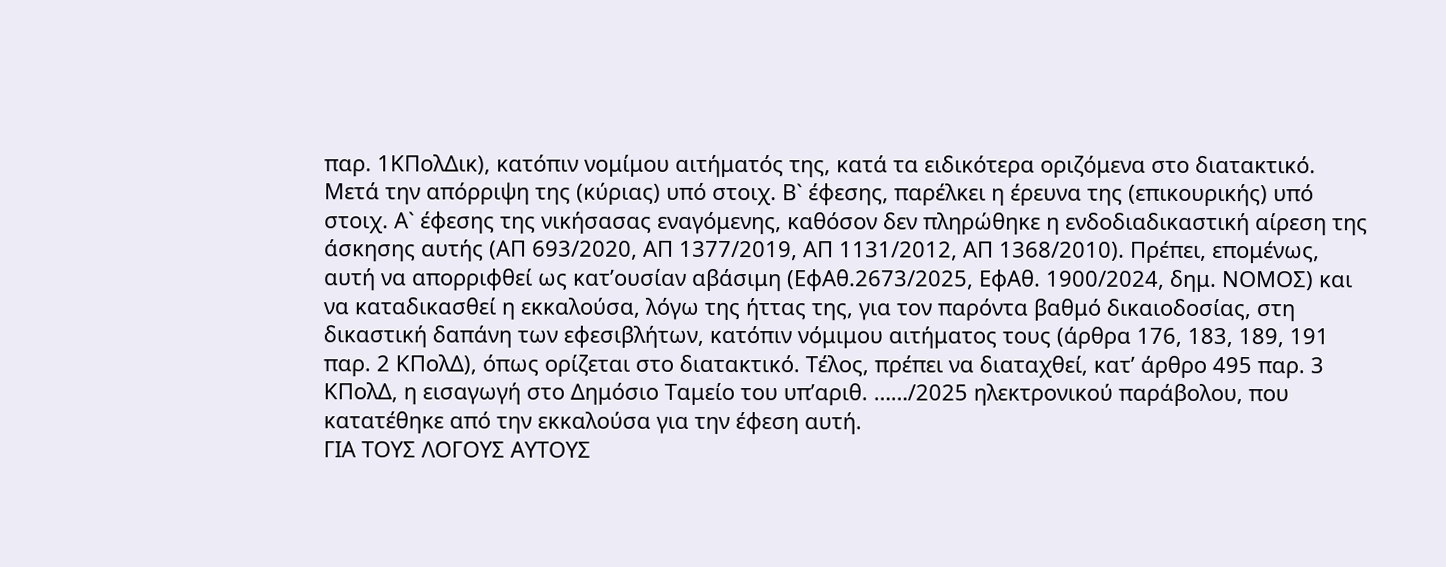παρ. 1ΚΠολΔικ), κατόπιν νομίμου αιτήματός της, κατά τα ειδικότερα οριζόμενα στο διατακτικό. Μετά την απόρριψη της (κύριας) υπό στοιχ. Β` έφεσης, παρέλκει η έρευνα της (επικουρικής) υπό στοιχ. Α` έφεσης της νικήσασας εναγόμενης, καθόσον δεν πληρώθηκε η ενδοδιαδικαστική αίρεση της άσκησης αυτής (ΑΠ 693/2020, ΑΠ 1377/2019, ΑΠ 1131/2012, ΑΠ 1368/2010). Πρέπει, επομένως, αυτή να απορριφθεί ως κατ’ουσίαν αβάσιμη (ΕφΑθ.2673/2025, ΕφΑθ. 1900/2024, δημ. ΝΟΜΟΣ) και να καταδικασθεί η εκκαλούσα, λόγω της ήττας της, για τον παρόντα βαθμό δικαιοδοσίας, στη δικαστική δαπάνη των εφεσιβλήτων, κατόπιν νόμιμου αιτήματος τους (άρθρα 176, 183, 189, 191 παρ. 2 ΚΠολΔ), όπως ορίζεται στο διατακτικό. Τέλος, πρέπει να διαταχθεί, κατ’ άρθρο 495 παρ. 3 ΚΠολΔ, η εισαγωγή στο Δημόσιο Ταμείο του υπ’αριθ. ……/2025 ηλεκτρονικού παράβολου, που κατατέθηκε από την εκκαλούσα για την έφεση αυτή.
ΓΙΑ ΤΟΥΣ ΛΟΓΟΥΣ ΑΥΤΟΥΣ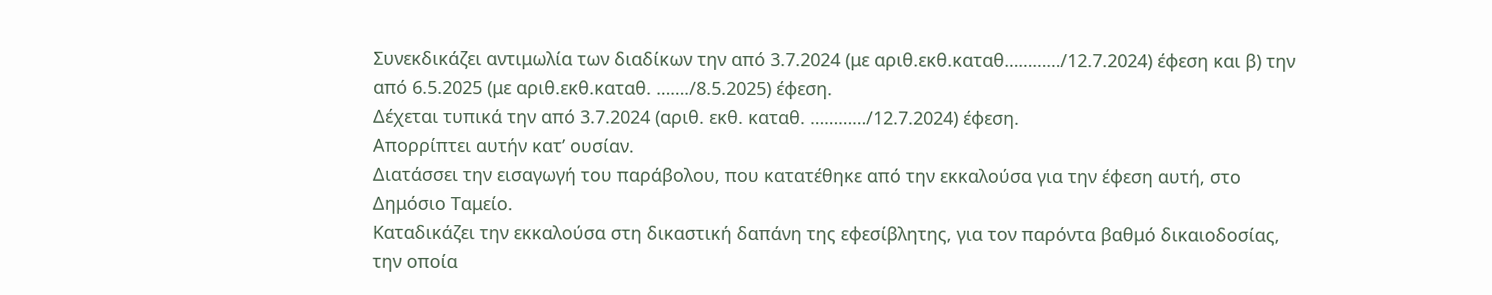Συνεκδικάζει αντιμωλία των διαδίκων την από 3.7.2024 (με αριθ.εκθ.καταθ…………/12.7.2024) έφεση και β) την από 6.5.2025 (με αριθ.εκθ.καταθ. ……./8.5.2025) έφεση.
Δέχεται τυπικά την από 3.7.2024 (αριθ. εκθ. καταθ. …………/12.7.2024) έφεση.
Απορρίπτει αυτήν κατ’ ουσίαν.
Διατάσσει την εισαγωγή του παράβολου, που κατατέθηκε από την εκκαλούσα για την έφεση αυτή, στο Δημόσιο Ταμείο.
Καταδικάζει την εκκαλούσα στη δικαστική δαπάνη της εφεσίβλητης, για τον παρόντα βαθμό δικαιοδοσίας, την οποία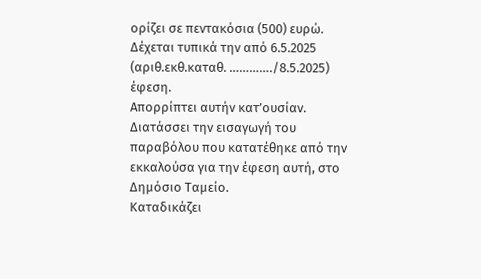ορίζει σε πεντακόσια (500) ευρώ.
Δέχεται τυπικά την από 6.5.2025 (αριθ.εκθ.καταθ. …………./8.5.2025) έφεση.
Απορρίπτει αυτήν κατ’ουσίαν.
Διατάσσει την εισαγωγή του παραβόλου που κατατέθηκε από την εκκαλούσα για την έφεση αυτή, στο Δημόσιο Ταμείο.
Καταδικάζει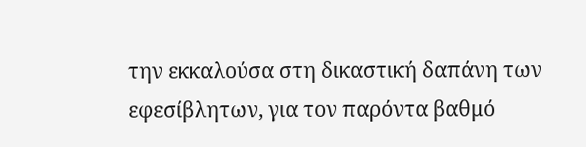την εκκαλούσα στη δικαστική δαπάνη των εφεσίβλητων, για τον παρόντα βαθμό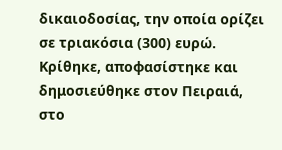δικαιοδοσίας, την οποία ορίζει σε τριακόσια (300) ευρώ.
Κρίθηκε, αποφασίστηκε και δημοσιεύθηκε στον Πειραιά, στο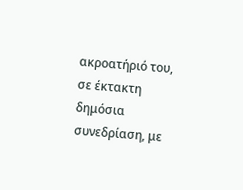ακροατήριό του, σε έκτακτη δημόσια συνεδρίαση, με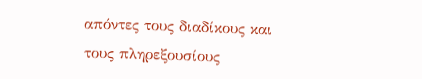απόντες τους διαδίκους και τους πληρεξουσίους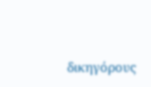δικηγόρους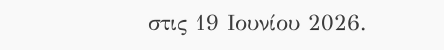στις 19 Ιουνίου 2026.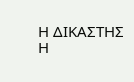Η ΔΙΚΑΣΤΗΣ Η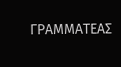ΓΡΑΜΜΑΤΕΑΣ